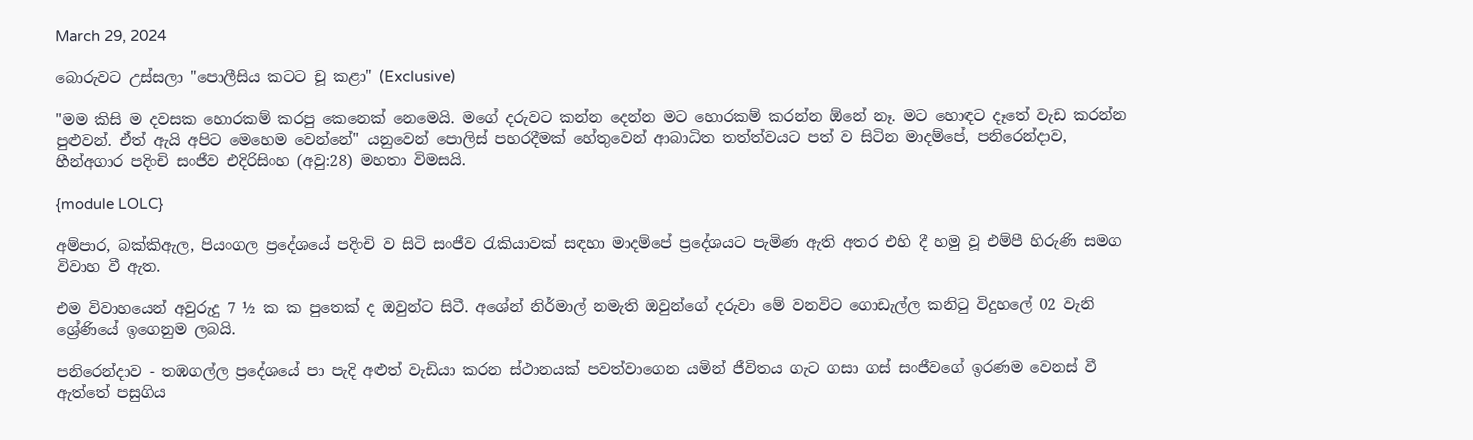March 29, 2024

බොරුවට උස්සලා "පොලීසිය කටට චූ කළා" (Exclusive)

"මම කිසි ම දවසක හොරකම් කරපු කෙනෙක් නෙමෙයි. මගේ දරුවට කන්න දෙන්න මට හොරකම් කරන්න ඕනේ නෑ. මට හොඳට දෑතේ වැඩ කරන්න පුළුවන්. ඒත් ඇයි අපිට මෙහෙම වෙන්නේ" යනුවෙන් පොලිස් පහරදීමක් හේතුවෙන් ආබාධිත තත්ත්වයට පත් ව සිටින මාදම්පේ, පනිරෙන්දාව, හීන්අගාර පදිංචි සංජීව එදිරිසිංහ (අවු:28) මහතා විමසයි.

{module LOLC}

අම්පාර, බක්කිඇල, පියංගල ප්‍රදේශයේ පදිංචි ව සිටි සංජීව රැකියාවක් සඳහා මාදම්පේ ප්‍රදේශයට පැමිණ ඇති අතර එහි දී හමු වූ එම්පී හිරුණි සමග විවාහ වී ඇත.

එම විවාහයෙන් අවුරුදු 7 ½ ක ක පුතෙක් ද ඔවුන්ට සිටී. අශේන් නිර්මාල් නමැති ඔවුන්ගේ දරුවා මේ වනවිට ගොඩැල්ල කනිටු විදුහලේ 02 වැනි ශ්‍රේණියේ ඉගෙනුම ලබයි.

පනිරෙන්දාව - තඹගල්ල ප්‍රදේශයේ පා පැදි අළුත් වැඩියා කරන ස්ථානයක් පවත්වාගෙන යමින් ජීවිතය ගැට ගසා ගස් සංජීවගේ ඉරණම වෙනස් වී ඇත්තේ පසුගිය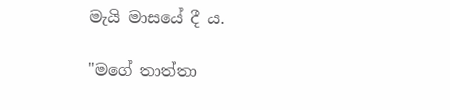මැයි මාසයේ දී ය.

"මගේ තාත්තා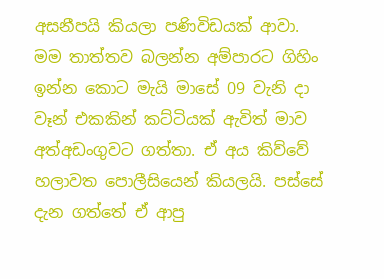අසනීපයි කියලා පණිවිඩයක් ආවා. මම තාත්තව බලන්න අම්පාරට ගිහිං ඉන්න කොට මැයි මාසේ 09 වැනි දා වෑන් එකකින් කට්ටියක් ඇවිත් මාව අත්අඩංගුවට ගත්තා. ඒ අය කිව්වේ හලාවත පොලීසියෙන් කියලයි. පස්සේ දැන ගත්තේ ඒ ආපු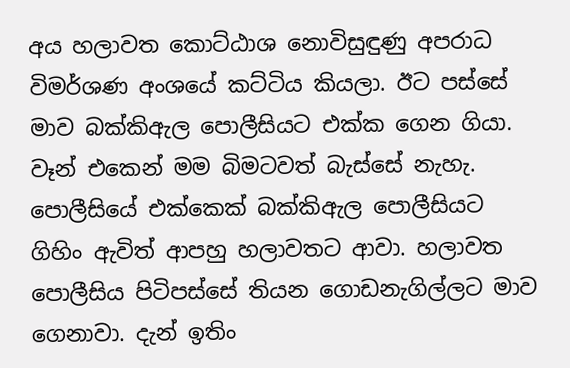අය හලාවත කොට්ඨාශ නොවිසුඳුණු අපරාධ විමර්ශණ අංශයේ කට්ටිය කියලා. ඊට පස්සේ මාව බක්කිඇල පොලීසියට එක්ක ගෙන ගියා. වෑන් එකෙන් මම බිමටවත් බැස්සේ නැහැ. පොලීසියේ එක්කෙක් බක්කිඇල පොලීසියට ගිහිං ඇවිත් ආපහු හලාවතට ආවා. හලාවත පොලීසිය පිටිපස්සේ තියන ගොඩනැගිල්ලට මාව ගෙනාවා. දැන් ඉතිං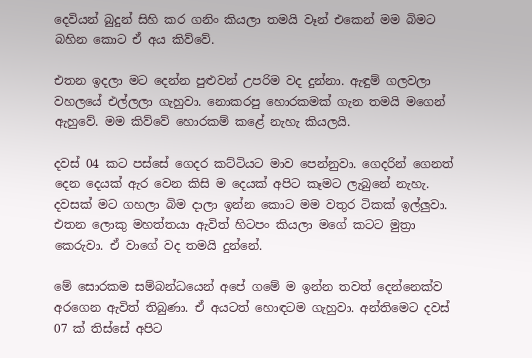දෙවියන් බුදුන් සිහි කර ගනිං කියලා තමයි වෑන් එකෙන් මම බිමට බහින කොට ඒ අය කිව්වේ.

එතන ඉදලා මට දෙන්න පුළුවන් උපරිම වද දුන්නා. ඇඳුම් ගලවලා වහලයේ එල්ලලා ගැහුවා. නොකරපු හොරකමක් ගැන තමයි මගෙන් ඇහුවේ. මම කිව්වේ හොරකම් කළේ නැහැ කියලයි.

දවස් 04 කට පස්සේ ගෙදර කට්ටියට මාව පෙන්නුවා. ගෙදරින් ගෙනත් දෙන දෙයක් ඇර වෙන කිසි ම දෙයක් අපිට කෑමට ලැබුනේ නැහැ. දවසක් මට ගහලා බිම දාලා ඉන්න කොට මම වතුර ටිකක් ඉල්ලුවා. එතන ලොකු මහත්තයා ඇවිත් හිටපං කියලා මගේ කටට මුත්‍රා කෙරුවා. ඒ වාගේ වද තමයි දුන්නේ.

මේ සොරකම සම්බන්ධයෙන් අපේ ගමේ ම ඉන්න තවත් දෙන්නෙක්ව අරගෙන ඇවිත් තිබුණා. ඒ අයටත් හොඳටම ගැහුවා. අන්තිමෙට දවස් 07 ක් තිස්සේ අපිට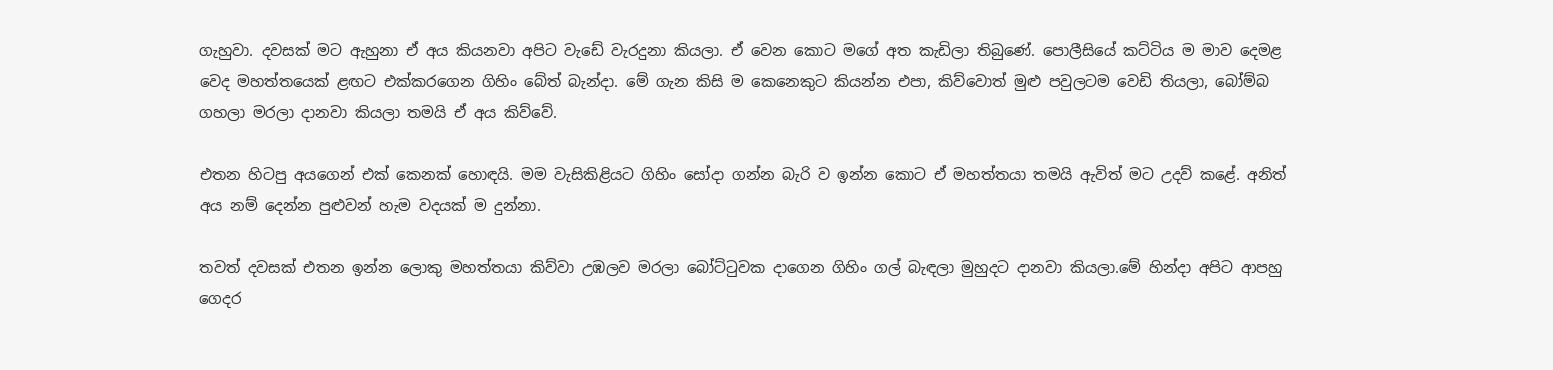ගැහුවා. දවසක් මට ඇහුනා ඒ අය කියනවා අපිට වැඩේ වැරදුනා කියලා. ඒ වෙන කොට මගේ අත කැඩිලා තිබුණේ. පොලීසියේ කට්ටිය ම මාව දෙමළ වෙද මහත්තයෙක් ළඟට එක්කරගෙන ගිහිං බේත් බැන්දා. මේ ගැන කිසි ම කෙනෙකුට කියන්න එපා, කිව්වොත් මුළු පවුලටම වෙඩි තියලා, බෝම්බ ගහලා මරලා දානවා කියලා තමයි ඒ අය කිව්වේ.

එතන හිටපු අයගෙන් එක් කෙනක් හොඳයි. මම වැසිකිළියට ගිහිං සෝදා ගන්න බැරි ව ඉන්න කොට ඒ මහත්තයා තමයි ඇවිත් මට උදව් කළේ. අනිත් අය නම් දෙන්න පුළුවන් හැම වදයක් ම දුන්නා.

තවත් දවසක් එතන ඉන්න ලොකු මහත්තයා කිව්වා උඹලව මරලා බෝට්ටුවක දාගෙන ගිහිං ගල් බැඳලා මුහුදට දානවා කියලා.මේ හින්දා අපිට ආපහු ගෙදර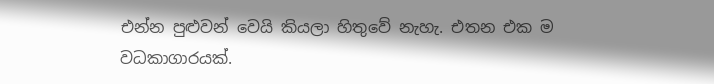එන්න පුළුවන් වෙයි කියලා හිතුවේ නැහැ. එතන එක ම වධකාගාරයක්.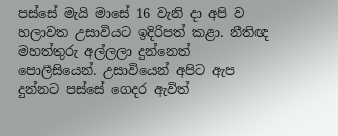පස්සේ මැයි මාසේ 16 වැනි දා අපි ව හලාවත උසාවියට ඉදිරිපත් කළා. නීතිඥ මහත්තුරු අල්ලලා දුන්නෙත් පොලීසියෙන්. උසාවියෙන් අපිට ඇප දුන්නට පස්සේ ගෙදර ඇවිත්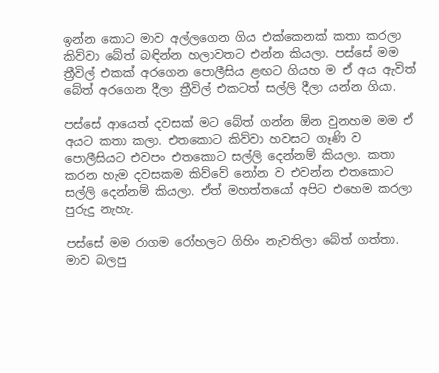ඉන්න කොට මාව අල්ලගෙන ගිය එක්කෙනක් කතා කරලා කිව්වා බේත් බඳින්න හලාවතට එන්න කියලා. පස්සේ මම ත්‍රීවිල් එකක් අරගෙන පොලීසිය ළඟට ගියහ ම ඒ අය ඇවිත් බේත් අරගෙන දීලා ත්‍රීවිල් එකටත් සල්ලි දීලා යන්න ගියා.

පස්සේ ආයෙත් දවසක් මට බේත් ගන්න ඕන වුනහම මම ඒ අයට කතා කලා. එතකොට කිව්වා හවසට ගෑණි ව පොලීසියට එවපං එතකොට සල්ලි දෙන්නම් කියලා. කතා කරන හැම දවසකම කිව්වේ නෝන ව එවන්න එතකොට සල්ලි දෙන්නම් කියලා. ඒත් මහත්තයෝ අපිට එහෙම කරලා පුරුදු නැහැ.

පස්සේ මම රාගම රෝහලට ගිහිං නැවතිලා බේත් ගත්තා. මාව බලපු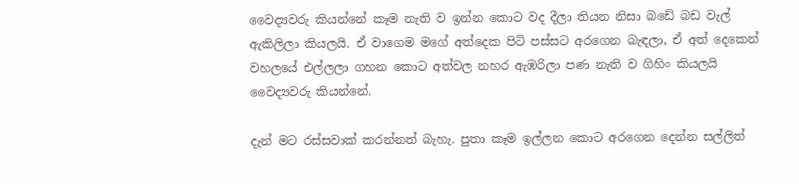වෛද්‍යවරු කියන්නේ කෑම නැති ව ඉන්න කොට වද දීලා තියන නිසා බඩේ බඩ වැල් ඇකිලිලා කියලයි. ඒ වාගෙම මගේ අත්දෙක පිටි පස්සට අරගෙන බැඳලා, ඒ අත් දෙකෙන් වහලයේ එල්ලලා ගහන කොට අත්වල නහර ඇඹරිලා පණ නැති ව ගිහිං කියලයි වෛද්‍යවරු කියන්නේ.

දැන් මට රස්සවාක් කරන්නත් බැහැ. පුතා කෑම ඉල්ලන කොට අරගෙන දෙන්න සල්ලිත්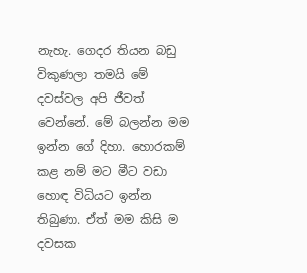නැහැ. ගෙදර තියන බඩු විකුණලා තමයි මේ දවස්වල අපි ජීවත් වෙන්නේ. මේ බලන්න මම ඉන්න ගේ දිහා. හොරකම් කළ නම් මට මීට වඩා හොඳ විධියට ඉන්න තිබුණා. ඒත් මම කිසි ම දවසක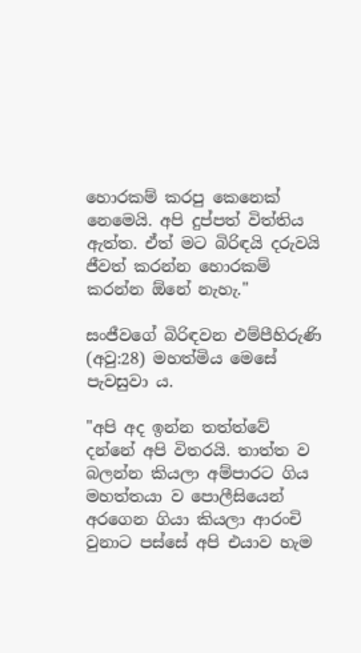හොරකම් කරපු කෙනෙක් නෙමෙයි. අපි දුප්පත් විත්තිය ඇත්ත. ඒත් මට බිරිඳයි දරුවයි ජීවත් කරන්න හොරකම් කරන්න ඕනේ නැහැ."

සංජීවගේ බිරිඳවන එම්පීහිරුණි (අවු:28) මහත්මිය මෙසේ පැවසුවා ය.

"අපි අද ඉන්න තත්ත්වේ දන්නේ අපි විතරයි. තාත්ත ව බලන්න කියලා අම්පාරට ගිය මහත්තයා ව පොලීසියෙන් අරගෙන ගියා කියලා ආරංචි වුනාට පස්සේ අපි එයාව හැම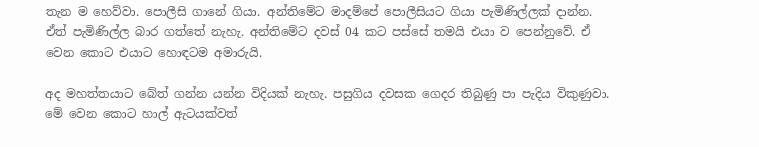තැන ම හෙව්වා. පොලීසි ගානේ ගියා. අන්තිමේට මාදම්පේ පොලීසියට ගියා පැමිණිල්ලක් දාන්න. ඒත් පැමිණිල්ල බාර ගත්තේ නැහැ. අන්තිමේට දවස් 04 කට පස්සේ තමයි එයා ව පෙන්නුවේ. ඒ වෙන කොට එයාට හොඳටම අමාරුයි.

අද මහත්තයාට බේත් ගන්න යන්න විදියක් නැහැ. පසුගිය දවසක ගෙදර තිබුණු පා පැදිය විකුණුවා. මේ වෙන කොට හාල් ඇටයක්වත්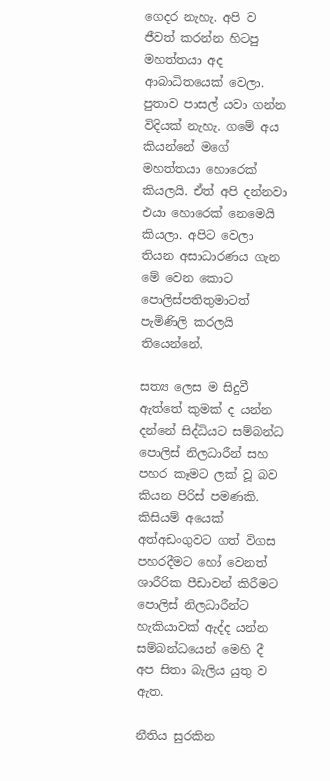ගෙදර නැහැ. අපි ව ජීවත් කරන්න හිටපු මහත්තයා අද ආබාධිතයෙක් වෙලා. පුතාව පාසල් යවා ගන්න විදියක් නැහැ. ගමේ අය කියන්නේ මගේ මහත්තයා හොරෙක් කියලයි. ඒත් අපි දන්නවා එයා හොරෙක් නෙමෙයි කියලා. අපිට වෙලා තියන අසාධාරණය ගැන මේ වෙන කොට පොලිස්පතිතුමාටත් පැමිණිලි කරලයි තියෙන්නේ.

සත්‍ය ලෙස ම සිදුවී ඇත්තේ කුමක් ද යන්න දන්නේ සිද්ධියට සම්බන්ධ පොලිස් නිලධාරීන් සහ පහර කෑමට ලක් වූ බව කියන පිරිස් පමණකි. කිසියම් අයෙක් අත්අඩංගුවට ගත් විගස පහරදීමට හෝ වෙනත් ශාරීරික පීඩාවන් කිරීමට පොලිස් නිලධාරීන්ට හැකියාවක් ඇද්ද යන්න සම්බන්ධයෙන් මෙහි දී අප සිතා බැලිය යුතු ව ඇත.

නීතිය සුරකින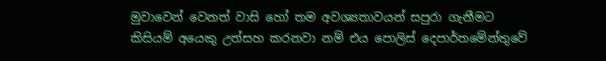මුවාවෙන් වෙනත් වාසි හෝ තම අවශ්‍යතාවයන් සපුරා ගැනීමට කිසියම් අයෙකු උත්සහ කරනවා නම් එය පොලිස් දෙපාර්තමේන්තුවේ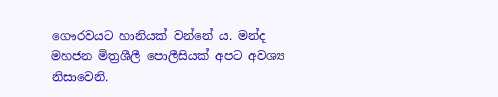ගෞරවයට හානියක් වන්නේ ය. මන්ද මහජන මිත්‍රශීලී පොලීසියක් අපට අවශ්‍ය නිසාවෙනි.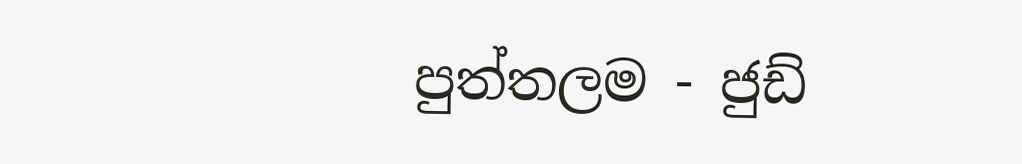පුත්තලම - ජුඩ්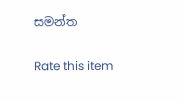සමන්ත

Rate this item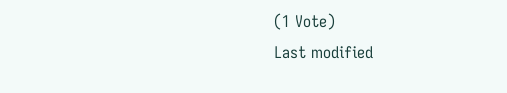(1 Vote)
Last modified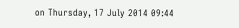on Thursday, 17 July 2014 09:44